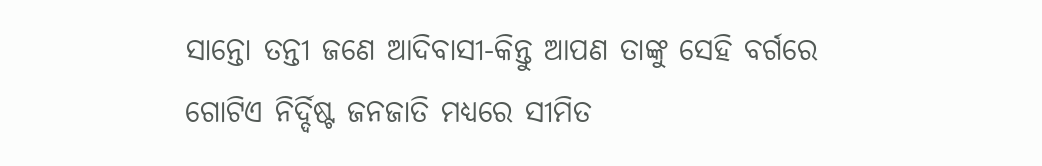ସାନ୍ତୋ ତନ୍ତୀ ଜଣେ ଆଦିବାସୀ-କିନ୍ତୁ ଆପଣ ତାଙ୍କୁ ସେହି ବର୍ଗରେ ଗୋଟିଏ ନିର୍ଦ୍ଦିଷ୍ଟ ଜନଜାତି ମଧ୍ୟରେ ସୀମିତ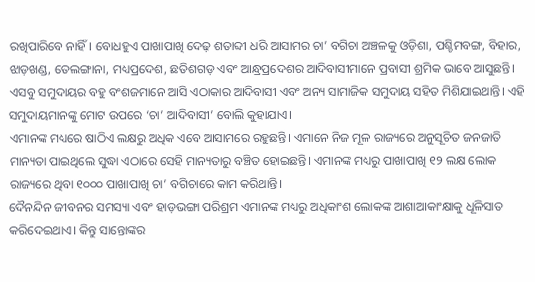ରଖିପାରିବେ ନାହିଁ। ବୋଧହୁଏ ପାଖାପାଖି ଦେଢ଼ ଶତାବ୍ଦୀ ଧରି ଆସାମର ଚା’ ବଗିଚା ଅଞ୍ଚଳକୁ ଓଡ଼ିଶା, ପଶ୍ଚିମବଙ୍ଗ, ବିହାର, ଝାଡ଼ଖଣ୍ଡ, ତେଲଙ୍ଗାନା, ମଧ୍ୟପ୍ରଦେଶ, ଛତିଶଗଡ଼ ଏବଂ ଆନ୍ଧ୍ରପ୍ରଦେଶର ଆଦିବାସୀମାନେ ପ୍ରବାସୀ ଶ୍ରମିକ ଭାବେ ଆସୁଛନ୍ତି। ଏସବୁ ସମୁଦାୟର ବହୁ ବଂଶଜମାନେ ଆସି ଏଠାକାର ଆଦିବାସୀ ଏବଂ ଅନ୍ୟ ସାମାଜିକ ସମୁଦାୟ ସହିତ ମିଶିଯାଇଥାନ୍ତି। ଏହି ସମୁଦାୟମାନଙ୍କୁ ମୋଟ ଉପରେ ‘ଚା’ ଆଦିବାସୀ’ ବୋଲି କୁହାଯାଏ।
ଏମାନଙ୍କ ମଧ୍ୟରେ ଷାଠିଏ ଲକ୍ଷରୁ ଅଧିକ ଏବେ ଆସାମରେ ରହୁଛନ୍ତି। ଏମାନେ ନିଜ ମୂଳ ରାଜ୍ୟରେ ଅନୁସୂଚିତ ଜନଜାତି ମାନ୍ୟତା ପାଇଥିଲେ ସୁଦ୍ଧା ଏଠାରେ ସେହି ମାନ୍ୟତାରୁ ବଞ୍ଚିତ ହୋଇଛନ୍ତି। ଏମାନଙ୍କ ମଧ୍ୟରୁ ପାଖାପାଖି ୧୨ ଲକ୍ଷ ଲୋକ ରାଜ୍ୟରେ ଥିବା ୧୦୦୦ ପାଖାପାଖି ଚା’ ବଗିଚାରେ କାମ କରିଥାନ୍ତି।
ଦୈନନ୍ଦିନ ଜୀବନର ସମସ୍ୟା ଏବଂ ହାଡ଼ଭଙ୍ଗା ପରିଶ୍ରମ ଏମାନଙ୍କ ମଧ୍ୟରୁ ଅଧିକାଂଶ ଲୋକଙ୍କ ଆଶାଆକାଂକ୍ଷାକୁ ଧୂଳିସାତ କରିଦେଇଥାଏ। କିନ୍ତୁ ସାନ୍ତୋଙ୍କର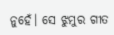ନୁହେଁ। ସେ ଝୁମୁର ଗୀତ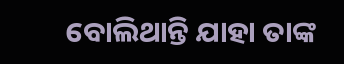ବୋଲିଥାନ୍ତି ଯାହା ତାଙ୍କ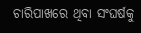ଚାରିପାଖରେ ଥିବା ସଂଘର୍ଷକୁ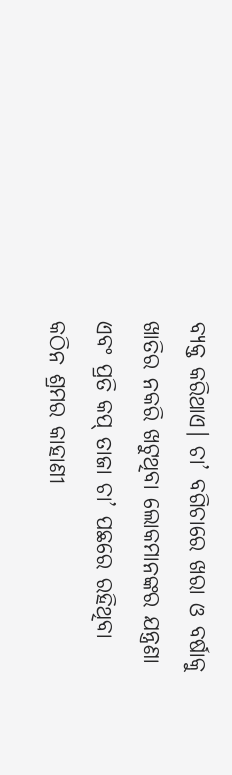ବ୍ୟକ୍ତ କରିଥାଏ। ଚା’ ବଗିଚାରେ ଖରା ଓ ବର୍ଷାକୁ ଖାତିର ନକରି ଖଟୁଥିବା ଲୋକମାନଙ୍କର ଯନ୍ତ୍ରଣା ଏବଂ ପ୍ରତି କପ୍ ତାଜା ଚା’ ପଛରେ ରହିଥିବା କଠିନ ଶ୍ରମର କାହାଣୀ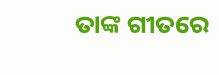ତାଙ୍କ ଗୀତରେ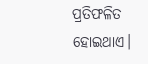ପ୍ରତିଫଳିତ ହୋଇଥାଏ।